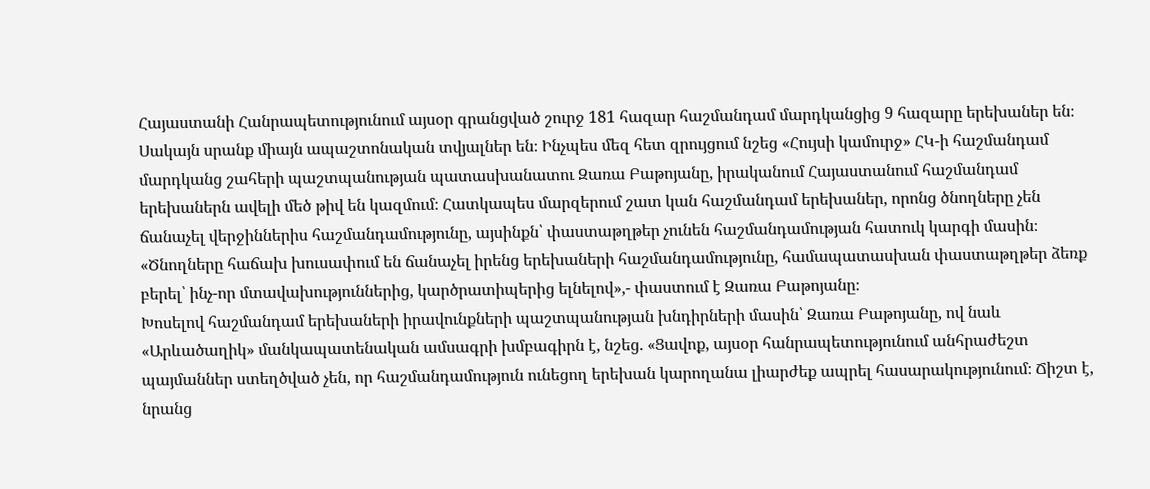Հայաստանի Հանրապետությունում այսօր գրանցված շուրջ 181 հազար հաշմանդամ մարդկանցից 9 հազարը երեխաներ են։
Սակայն սրանք միայն ապաշտոնական տվյալներ են։ Ինչպես մեզ հետ զրույցում նշեց «Հույսի կամուրջ» ՀԿ-ի հաշմանդամ մարդկանց շահերի պաշտպանության պատասխանատու Զառա Բաթոյանը, իրականում Հայաստանում հաշմանդամ երեխաներն ավելի մեծ թիվ են կազմում։ Հատկապես մարզերում շատ կան հաշմանդամ երեխաներ, որոնց ծնողները չեն ճանաչել վերջիններիս հաշմանդամությունը, այսինքն՝ փաստաթղթեր չունեն հաշմանդամության հատուկ կարգի մասին։
«Ծնողները հաճախ խուսափում են ճանաչել իրենց երեխաների հաշմանդամությունը, համապատասխան փաստաթղթեր ձեռք բերել՝ ինչ-որ մտավախություններից, կարծրատիպերից ելնելով»,- փաստում է Զառա Բաթոյանը։
Խոսելով հաշմանդամ երեխաների իրավունքների պաշտպանության խնդիրների մասին՝ Զառա Բաթոյանը, ով նաև «Արևածաղիկ» մանկապատենական ամսագրի խմբագիրն է, նշեց. «Ցավոք, այսօր հանրապետությունում անհրաժեշտ պայմաններ ստեղծված չեն, որ հաշմանդամություն ունեցող երեխան կարողանա լիարժեք ապրել հասարակությունում։ Ճիշտ է, նրանց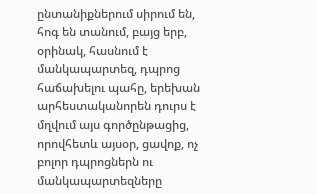ընտանիքներում սիրում են, հոգ են տանում, բայց երբ, օրինակ, հասնում է մանկապարտեզ, դպրոց հաճախելու պահը, երեխան արհեստականորեն դուրս է մղվում այս գործընթացից, որովհետև այսօր, ցավոք, ոչ բոլոր դպրոցներն ու մանկապարտեզները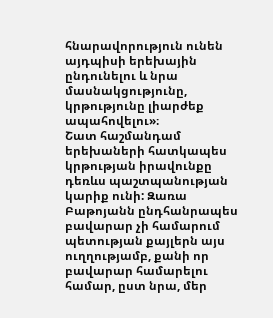հնարավորություն ունեն այդպիսի երեխային ընդունելու և նրա մասնակցությունը, կրթությունը լիարժեք ապահովելու»։
Շատ հաշմանդամ երեխաների հատկապես կրթության իրավունքը դեռևս պաշտպանության կարիք ունի: Զառա Բաթոյանն ընդհանրապես բավարար չի համարում պետության քայլերն այս ուղղությամբ, քանի որ բավարար համարելու համար, ըստ նրա, մեր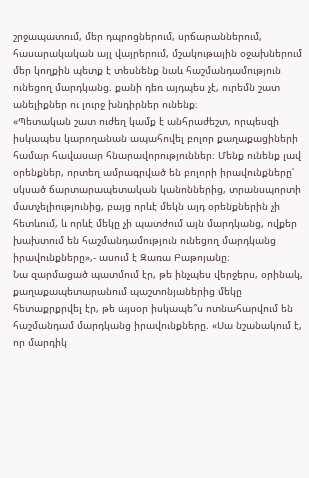շրջապատում, մեր դպրոցներում, սրճարաններում, հասարակական այլ վայրերում, մշակութային օջախներում մեր կողքին պետք է տեսնենք նաև հաշմանդամություն ունեցող մարդկանց. քանի դեռ այդպես չէ, ուրեմն շատ անելիքներ ու լուրջ խնդիրներ ունենք։
«Պետական շատ ուժեղ կամք է անհրաժեշտ, որպեսզի իսկապես կարողանան ապահովել բոլոր քաղաքացիների համար հավասար հնարավորություններ։ Մենք ունենք լավ օրենքներ, որտեղ ամրագրված են բոլորի իրավունքները՝ սկսած ճարտարապետական կանոններից, տրանսպորտի մատչելիությունից, բայց որևէ մեկն այդ օրենքներին չի հետևում, և որևէ մեկը չի պատժում այն մարդկանց, ովքեր խախտում են հաշմանդամություն ունեցող մարդկանց իրավունքները»,- ասում է Զառա Բաթոյանը։
Նա զարմացած պատմում էր, թե ինչպես վերջերս, օրինակ, քաղաքապետարանում պաշտոնյաներից մեկը հետաքրքրվել էր, թե այսօր իսկապե՞ս ոտնահարվում են հաշմանդամ մարդկանց իրավունքները. «Սա նշանակում է, որ մարդիկ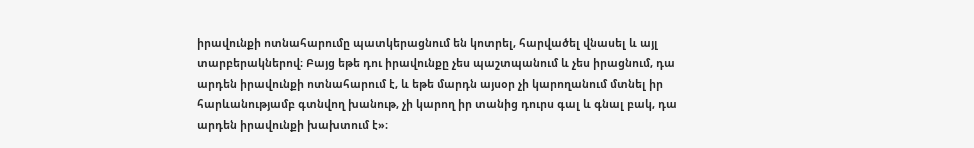իրավունքի ոտնահարումը պատկերացնում են կոտրել, հարվածել վնասել և այլ տարբերակներով։ Բայց եթե դու իրավունքը չես պաշտպանում և չես իրացնում, դա արդեն իրավունքի ոտնահարում է, և եթե մարդն այսօր չի կարողանում մտնել իր հարևանությամբ գտնվող խանութ, չի կարող իր տանից դուրս գալ և գնալ բակ, դա արդեն իրավունքի խախտում է»։